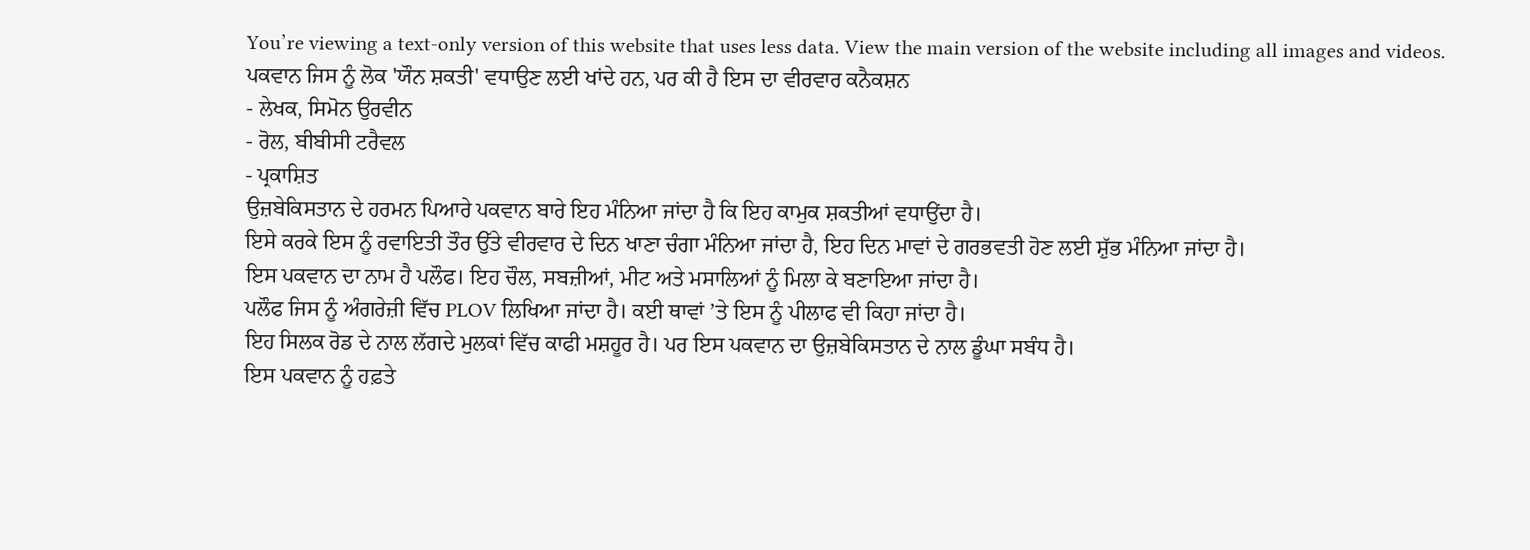You’re viewing a text-only version of this website that uses less data. View the main version of the website including all images and videos.
ਪਕਵਾਨ ਜਿਸ ਨੂੰ ਲੋਕ 'ਯੌਨ ਸ਼ਕਤੀ' ਵਧਾਉਣ ਲਈ ਖਾਂਦੇ ਹਨ, ਪਰ ਕੀ ਹੈ ਇਸ ਦਾ ਵੀਰਵਾਰ ਕਨੈਕਸ਼ਨ
- ਲੇਖਕ, ਸਿਮੋਨ ਉਰਵੀਨ
- ਰੋਲ, ਬੀਬੀਸੀ ਟਰੈਵਲ
- ਪ੍ਰਕਾਸ਼ਿਤ
ਉਜ਼ਬੇਕਿਸਤਾਨ ਦੇ ਹਰਮਨ ਪਿਆਰੇ ਪਕਵਾਨ ਬਾਰੇ ਇਹ ਮੰਨਿਆ ਜਾਂਦਾ ਹੈ ਕਿ ਇਹ ਕਾਮੁਕ ਸ਼ਕਤੀਆਂ ਵਧਾਉਂਦਾ ਹੈ।
ਇਸੇ ਕਰਕੇ ਇਸ ਨੂੰ ਰਵਾਇਤੀ ਤੌਰ ਉੱਤੇ ਵੀਰਵਾਰ ਦੇ ਦਿਨ ਖਾਣਾ ਚੰਗਾ ਮੰਨਿਆ ਜਾਂਦਾ ਹੈ, ਇਹ ਦਿਨ ਮਾਵਾਂ ਦੇ ਗਰਭਵਤੀ ਹੋਣ ਲਈ ਸ਼ੁੱਭ ਮੰਨਿਆ ਜਾਂਦਾ ਹੈ।
ਇਸ ਪਕਵਾਨ ਦਾ ਨਾਮ ਹੈ ਪਲੌਫ। ਇਹ ਚੌਲ, ਸਬਜ਼ੀਆਂ, ਮੀਟ ਅਤੇ ਮਸਾਲਿਆਂ ਨੂੰ ਮਿਲਾ ਕੇ ਬਣਾਇਆ ਜਾਂਦਾ ਹੈ।
ਪਲੌਫ ਜਿਸ ਨੂੰ ਅੰਗਰੇਜ਼ੀ ਵਿੱਚ PLOV ਲਿਖਿਆ ਜਾਂਦਾ ਹੈ। ਕਈ ਥਾਵਾਂ ’ਤੇ ਇਸ ਨੂੰ ਪੀਲਾਫ ਵੀ ਕਿਹਾ ਜਾਂਦਾ ਹੈ।
ਇਹ ਸਿਲਕ ਰੋਡ ਦੇ ਨਾਲ ਲੱਗਦੇ ਮੁਲਕਾਂ ਵਿੱਚ ਕਾਫੀ ਮਸ਼ਹੂਰ ਹੈ। ਪਰ ਇਸ ਪਕਵਾਨ ਦਾ ਉਜ਼ਬੇਕਿਸਤਾਨ ਦੇ ਨਾਲ ਡੂੰਘਾ ਸਬੰਧ ਹੈ।
ਇਸ ਪਕਵਾਨ ਨੂੰ ਹਫ਼ਤੇ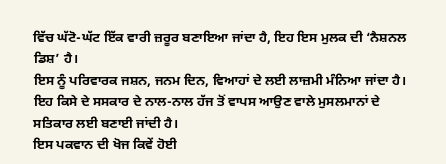ਵਿੱਚ ਘੱਟੋ-ਘੱਟ ਇੱਕ ਵਾਰੀ ਜ਼ਰੂਰ ਬਣਾਇਆ ਜਾਂਦਾ ਹੈ, ਇਹ ਇਸ ਮੁਲਕ ਦੀ ‘ਨੈਸ਼ਨਲ ਡਿਸ਼’ ਹੈ।
ਇਸ ਨੂੰ ਪਰਿਵਾਰਕ ਜਸ਼ਨ, ਜਨਮ ਦਿਨ, ਵਿਆਹਾਂ ਦੇ ਲਈ ਲਾਜ਼ਮੀ ਮੰਨਿਆ ਜਾਂਦਾ ਹੈ।
ਇਹ ਕਿਸੇ ਦੇ ਸਸਕਾਰ ਦੇ ਨਾਲ-ਨਾਲ ਹੱਜ ਤੋਂ ਵਾਪਸ ਆਉਣ ਵਾਲੇ ਮੁਸਲਮਾਨਾਂ ਦੇ ਸਤਿਕਾਰ ਲਈ ਬਣਾਈ ਜਾਂਦੀ ਹੈ।
ਇਸ ਪਕਵਾਨ ਦੀ ਖੋਜ ਕਿਵੇਂ ਹੋਈ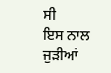ਸੀ
ਇਸ ਨਾਲ ਜੁੜੀਆਂ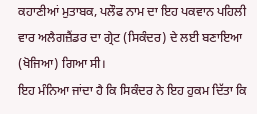ਕਹਾਣੀਆਂ ਮੁਤਾਬਕ, ਪਲੌਫ ਨਾਮ ਦਾ ਇਹ ਪਕਵਾਨ ਪਹਿਲੀ ਵਾਰ ਅਲੈਗਜ਼ੈਂਡਰ ਦਾ ਗ੍ਰੇਟ (ਸਿਕੰਦਰ) ਦੇ ਲਈ ਬਣਾਇਆ (ਖੋਜਿਆ) ਗਿਆ ਸੀ।
ਇਹ ਮੰਨਿਆ ਜਾਂਦਾ ਹੈ ਕਿ ਸਿਕੰਦਰ ਨੇ ਇਹ ਹੁਕਮ ਦਿੱਤਾ ਕਿ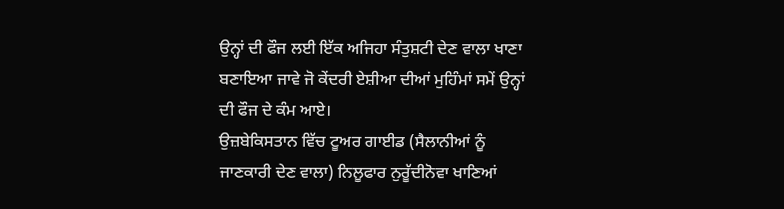ਉਨ੍ਹਾਂ ਦੀ ਫੌਜ ਲਈ ਇੱਕ ਅਜਿਹਾ ਸੰਤੁਸ਼ਟੀ ਦੇਣ ਵਾਲਾ ਖਾਣਾ ਬਣਾਇਆ ਜਾਵੇ ਜੋ ਕੇਂਦਰੀ ਏਸ਼ੀਆ ਦੀਆਂ ਮੁਹਿੰਮਾਂ ਸਮੇਂ ਉਨ੍ਹਾਂ ਦੀ ਫੌਜ ਦੇ ਕੰਮ ਆਏ।
ਉਜ਼ਬੇਕਿਸਤਾਨ ਵਿੱਚ ਟੂਅਰ ਗਾਈਡ (ਸੈਲਾਨੀਆਂ ਨੂੰ ਜਾਣਕਾਰੀ ਦੇਣ ਵਾਲਾ) ਨਿਲੂਫਾਰ ਨੁਰੂੱਦੀਨੋਵਾ ਖਾਣਿਆਂ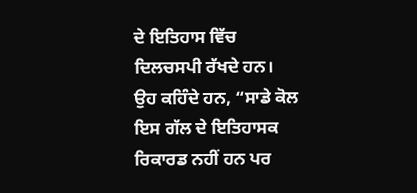ਦੇ ਇਤਿਹਾਸ ਵਿੱਚ ਦਿਲਚਸਪੀ ਰੱਖਦੇ ਹਨ।
ਉਹ ਕਹਿੰਦੇ ਹਨ, “ਸਾਡੇ ਕੋਲ ਇਸ ਗੱਲ ਦੇ ਇਤਿਹਾਸਕ ਰਿਕਾਰਡ ਨਹੀਂ ਹਨ ਪਰ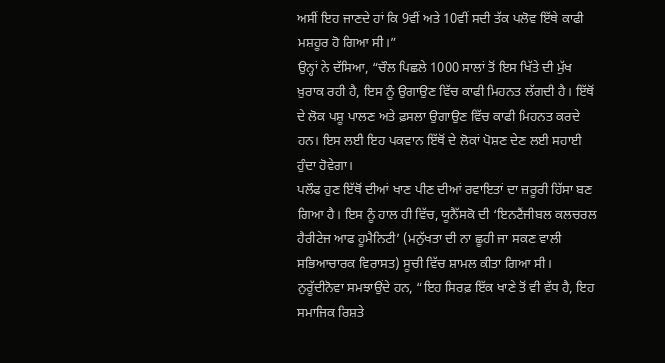ਅਸੀਂ ਇਹ ਜਾਣਦੇ ਹਾਂ ਕਿ 9ਵੀਂ ਅਤੇ 10ਵੀਂ ਸਦੀ ਤੱਕ ਪਲੋਵ ਇੱਥੇ ਕਾਫੀ ਮਸ਼ਹੂਰ ਹੋ ਗਿਆ ਸੀ।”
ਉਨ੍ਹਾਂ ਨੇ ਦੱਸਿਆ, “ਚੌਲ ਪਿਛਲੇ 1000 ਸਾਲਾਂ ਤੋਂ ਇਸ ਖਿੱਤੇ ਦੀ ਮੁੱਖ ਖ਼ੁਰਾਕ ਰਹੀ ਹੈ, ਇਸ ਨੂੰ ਉਗਾਉਣ ਵਿੱਚ ਕਾਫੀ ਮਿਹਨਤ ਲੱਗਦੀ ਹੈ। ਇੱਥੋਂ ਦੇ ਲੋਕ ਪਸ਼ੂ ਪਾਲਣ ਅਤੇ ਫ਼ਸਲਾ ਉਗਾਉਣ ਵਿੱਚ ਕਾਫੀ ਮਿਹਨਤ ਕਰਦੇ ਹਨ। ਇਸ ਲਈ ਇਹ ਪਕਵਾਨ ਇੱਥੋਂ ਦੇ ਲੋਕਾਂ ਪੋਸ਼ਣ ਦੇਣ ਲਈ ਸਹਾਈ ਹੁੰਦਾ ਹੋਵੇਗਾ।
ਪਲੌਫ ਹੁਣ ਇੱਥੋਂ ਦੀਆਂ ਖਾਣ ਪੀਣ ਦੀਆਂ ਰਵਾਇਤਾਂ ਦਾ ਜ਼ਰੂਰੀ ਹਿੱਸਾ ਬਣ ਗਿਆ ਹੈ। ਇਸ ਨੂੰ ਹਾਲ ਹੀ ਵਿੱਚ, ਯੂਨੈੱਸਕੋ ਦੀ ‘ਇਨਟੈਂਜੀਬਲ ਕਲਚਰਲ ਹੈਰੀਟੇਜ ਆਫ ਹੂਮੈਨਿਟੀ’ (ਮਨੁੱਖਤਾ ਦੀ ਨਾ ਛੂਹੀ ਜਾ ਸਕਣ ਵਾਲੀ ਸਭਿਆਚਾਰਕ ਵਿਰਾਸਤ) ਸੂਚੀ ਵਿੱਚ ਸ਼ਾਮਲ ਕੀਤਾ ਗਿਆ ਸੀ।
ਨੁਰੂੱਦੀਨੋਵਾ ਸਮਝਾਉਂਦੇ ਹਨ, “ਇਹ ਸਿਰਫ਼ ਇੱਕ ਖਾਣੇ ਤੋਂ ਵੀ ਵੱਧ ਹੈ, ਇਹ ਸਮਾਜਿਕ ਰਿਸ਼ਤੇ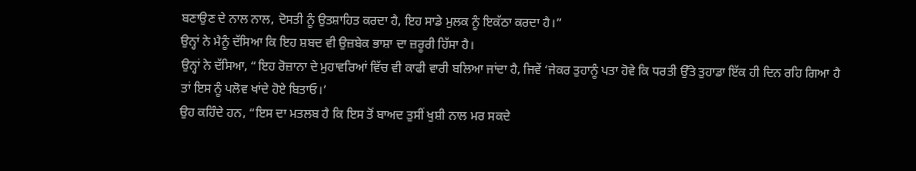ਬਣਾਉਣ ਦੇ ਨਾਲ ਨਾਲ, ਦੋਸਤੀ ਨੂੰ ਉਤਸ਼ਾਹਿਤ ਕਰਦਾ ਹੈ, ਇਹ ਸਾਡੇ ਮੁਲਕ ਨੂੰ ਇਕੱਠਾ ਕਰਦਾ ਹੈ।”
ਉਨ੍ਹਾਂ ਨੇ ਮੈਨੂੰ ਦੱਸਿਆ ਕਿ ਇਹ ਸ਼ਬਦ ਵੀ ਉਜ਼ਬੇਕ ਭਾਸ਼ਾ ਦਾ ਜ਼ਰੂਰੀ ਹਿੱਸਾ ਹੈ।
ਉਨ੍ਹਾਂ ਨੇ ਦੱਸਿਆ, “ਇਹ ਰੋਜ਼ਾਨਾ ਦੇ ਮੁਹਾਵਰਿਆਂ ਵਿੱਚ ਵੀ ਕਾਫੀ ਵਾਰੀ ਬਲਿਆ ਜਾਂਦਾ ਹੈ, ਜਿਵੇਂ ‘ਜੇਕਰ ਤੁਹਾਨੂੰ ਪਤਾ ਹੋਵੇ ਕਿ ਧਰਤੀ ਉੱਤੇ ਤੁਹਾਡਾ ਇੱਕ ਹੀ ਦਿਨ ਰਹਿ ਗਿਆ ਹੈ ਤਾਂ ਇਸ ਨੂੰ ਪਲੋਵ ਖਾਂਦੇ ਹੋਏ ਬਿਤਾਓ।’
ਉਹ ਕਹਿੰਦੇ ਹਨ, “ਇਸ ਦਾ ਮਤਲਬ ਹੈ ਕਿ ਇਸ ਤੋਂ ਬਾਅਦ ਤੁਸੀਂ ਖੁਸ਼ੀ ਨਾਲ ਮਰ ਸਕਦੇ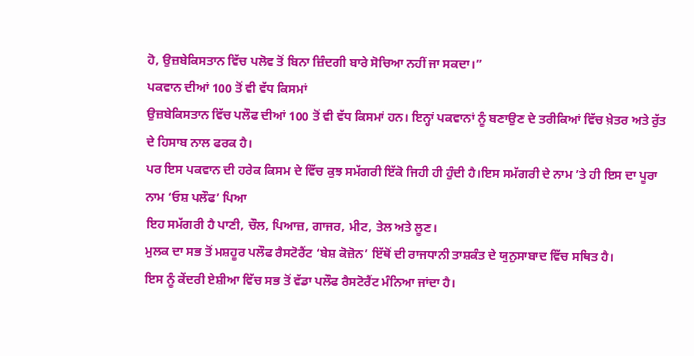ਹੋ, ਉਜ਼ਬੇਕਿਸਤਾਨ ਵਿੱਚ ਪਲੋਵ ਤੋਂ ਬਿਨਾ ਜ਼ਿੰਦਗੀ ਬਾਰੇ ਸੋਚਿਆ ਨਹੀਂ ਜਾ ਸਕਦਾ।”
ਪਕਵਾਨ ਦੀਆਂ 100 ਤੋਂ ਵੀ ਵੱਧ ਕਿਸਮਾਂ
ਉਜ਼ਬੇਕਿਸਤਾਨ ਵਿੱਚ ਪਲੌਫ ਦੀਆਂ 100 ਤੋਂ ਵੀ ਵੱਧ ਕਿਸਮਾਂ ਹਨ। ਇਨ੍ਹਾਂ ਪਕਵਾਨਾਂ ਨੂੰ ਬਣਾਉਣ ਦੇ ਤਰੀਕਿਆਂ ਵਿੱਚ ਖ਼ੇਤਰ ਅਤੇ ਰੁੱਤ ਦੇ ਹਿਸਾਬ ਨਾਲ ਫਰਕ ਹੈ।
ਪਰ ਇਸ ਪਕਵਾਨ ਦੀ ਹਰੇਕ ਕਿਸਮ ਦੇ ਵਿੱਚ ਕੁਝ ਸਮੱਗਰੀ ਇੱਕੋ ਜਿਹੀ ਹੀ ਹੁੰਦੀ ਹੈ।ਇਸ ਸਮੱਗਰੀ ਦੇ ਨਾਮ ’ਤੇ ਹੀ ਇਸ ਦਾ ਪੂਰਾ ਨਾਮ ‘ਓਸ਼ ਪਲੌਫ’ ਪਿਆ
ਇਹ ਸਮੱਗਰੀ ਹੈ ਪਾਣੀ, ਚੌਲ, ਪਿਆਜ਼, ਗਾਜਰ, ਮੀਟ, ਤੇਲ ਅਤੇ ਲੂਣ।
ਮੁਲਕ ਦਾ ਸਭ ਤੋਂ ਮਸ਼ਹੂਰ ਪਲੌਫ ਰੈਸਟੋਰੈਂਟ ‘ਬੇਸ਼ ਕੋਜ਼ੋਨ’ ਇੱਥੋਂ ਦੀ ਰਾਜਧਾਨੀ ਤਾਸ਼ਕੰਤ ਦੇ ਯੁਨੁਸਾਬਾਦ ਵਿੱਚ ਸਥਿਤ ਹੈ।
ਇਸ ਨੂੰ ਕੇਂਦਰੀ ਏਸ਼ੀਆ ਵਿੱਚ ਸਭ ਤੋਂ ਵੱਡਾ ਪਲੌਫ ਰੈਸਟੋਰੈਂਟ ਮੰਨਿਆ ਜਾਂਦਾ ਹੈ।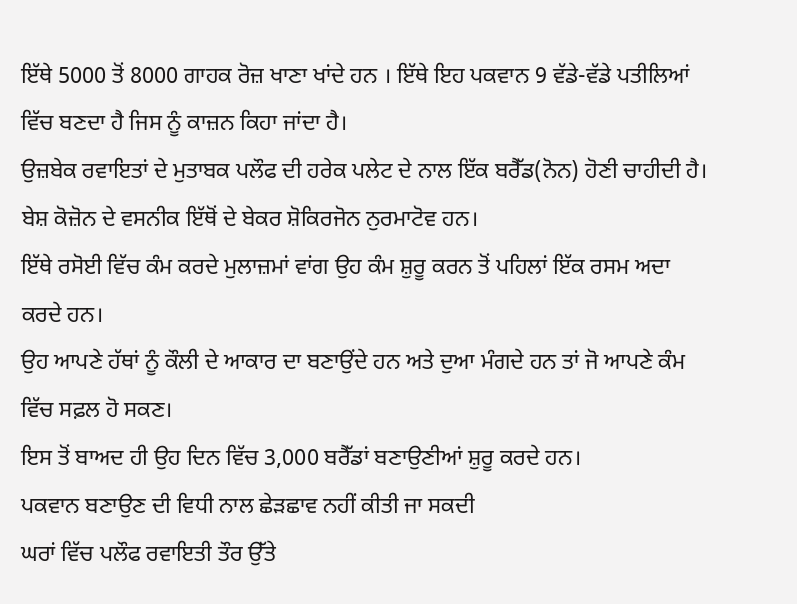ਇੱਥੇ 5000 ਤੋਂ 8000 ਗਾਹਕ ਰੋਜ਼ ਖਾਣਾ ਖਾਂਦੇ ਹਨ । ਇੱਥੇ ਇਹ ਪਕਵਾਨ 9 ਵੱਡੇ-ਵੱਡੇ ਪਤੀਲਿਆਂ ਵਿੱਚ ਬਣਦਾ ਹੈ ਜਿਸ ਨੂੰ ਕਾਜ਼ਨ ਕਿਹਾ ਜਾਂਦਾ ਹੈ।
ਉਜ਼ਬੇਕ ਰਵਾਇਤਾਂ ਦੇ ਮੁਤਾਬਕ ਪਲੌਫ ਦੀ ਹਰੇਕ ਪਲੇਟ ਦੇ ਨਾਲ ਇੱਕ ਬਰੈੱਡ(ਨੋਨ) ਹੋਣੀ ਚਾਹੀਦੀ ਹੈ। ਬੇਸ਼ ਕੋਜ਼ੋਨ ਦੇ ਵਸਨੀਕ ਇੱਥੋਂ ਦੇ ਬੇਕਰ ਸ਼ੋਕਿਰਜੋਨ ਨੁਰਮਾਟੋਵ ਹਨ।
ਇੱਥੇ ਰਸੋਈ ਵਿੱਚ ਕੰਮ ਕਰਦੇ ਮੁਲਾਜ਼ਮਾਂ ਵਾਂਗ ਉਹ ਕੰਮ ਸ਼ੁਰੂ ਕਰਨ ਤੋਂ ਪਹਿਲਾਂ ਇੱਕ ਰਸਮ ਅਦਾ ਕਰਦੇ ਹਨ।
ਉਹ ਆਪਣੇ ਹੱਥਾਂ ਨੂੰ ਕੌਲੀ ਦੇ ਆਕਾਰ ਦਾ ਬਣਾਉਂਦੇ ਹਨ ਅਤੇ ਦੁਆ ਮੰਗਦੇ ਹਨ ਤਾਂ ਜੋ ਆਪਣੇ ਕੰਮ ਵਿੱਚ ਸਫ਼ਲ ਹੋ ਸਕਣ।
ਇਸ ਤੋਂ ਬਾਅਦ ਹੀ ਉਹ ਦਿਨ ਵਿੱਚ 3,000 ਬਰੈੱਡਾਂ ਬਣਾਉਣੀਆਂ ਸ਼ੁਰੂ ਕਰਦੇ ਹਨ।
ਪਕਵਾਨ ਬਣਾਉਣ ਦੀ ਵਿਧੀ ਨਾਲ ਛੇੜਛਾਵ ਨਹੀਂ ਕੀਤੀ ਜਾ ਸਕਦੀ
ਘਰਾਂ ਵਿੱਚ ਪਲੌਫ ਰਵਾਇਤੀ ਤੌਰ ਉੱਤੇ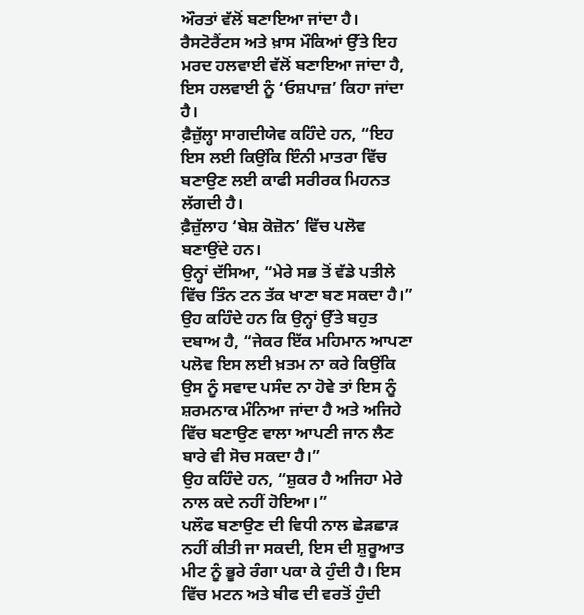ਔਰਤਾਂ ਵੱਲੋਂ ਬਣਾਇਆ ਜਾਂਦਾ ਹੈ।
ਰੈਸਟੋਰੈਂਟਸ ਅਤੇ ਖ਼ਾਸ ਮੌਕਿਆਂ ਉੱਤੇ ਇਹ ਮਰਦ ਹਲਵਾਈ ਵੱਲੋਂ ਬਣਾਇਆ ਜਾਂਦਾ ਹੈ, ਇਸ ਹਲਵਾਈ ਨੂੰ ‘ਓਸ਼ਪਾਜ਼’ ਕਿਹਾ ਜਾਂਦਾ ਹੈ।
ਫ਼ੈਜ਼ੁੱਲ੍ਹਾ ਸਾਗਦੀਯੇਵ ਕਹਿੰਦੇ ਹਨ, “ਇਹ ਇਸ ਲਈ ਕਿਉਂਕਿ ਇੰਨੀ ਮਾਤਰਾ ਵਿੱਚ ਬਣਾਉਣ ਲਈ ਕਾਫੀ ਸਰੀਰਕ ਮਿਹਨਤ ਲੱਗਦੀ ਹੈ।
ਫ਼ੈਜ਼ੁੱਲਾਹ ‘ਬੇਸ਼ ਕੋਜ਼ੋਨ’ ਵਿੱਚ ਪਲੋਵ ਬਣਾਉਂਦੇ ਹਨ।
ਉਨ੍ਹਾਂ ਦੱਸਿਆ, “ਮੇਰੇ ਸਭ ਤੋਂ ਵੱਡੇ ਪਤੀਲੇ ਵਿੱਚ ਤਿੰਨ ਟਨ ਤੱਕ ਖਾਣਾ ਬਣ ਸਕਦਾ ਹੈ।”
ਉਹ ਕਹਿੰਦੇ ਹਨ ਕਿ ਉਨ੍ਹਾਂ ਉੱਤੇ ਬਹੁਤ ਦਬਾਅ ਹੈ, “ਜੇਕਰ ਇੱਕ ਮਹਿਮਾਨ ਆਪਣਾ ਪਲੋਵ ਇਸ ਲਈ ਖ਼ਤਮ ਨਾ ਕਰੇ ਕਿਉਂਕਿ ਉਸ ਨੂੰ ਸਵਾਦ ਪਸੰਦ ਨਾ ਹੋਵੇ ਤਾਂ ਇਸ ਨੂੰ ਸ਼ਰਮਨਾਕ ਮੰਨਿਆ ਜਾਂਦਾ ਹੈ ਅਤੇ ਅਜਿਹੇ ਵਿੱਚ ਬਣਾਉਣ ਵਾਲਾ ਆਪਣੀ ਜਾਨ ਲੈਣ ਬਾਰੇ ਵੀ ਸੋਚ ਸਕਦਾ ਹੈ।”
ਉਹ ਕਹਿੰਦੇ ਹਨ, “ਸ਼ੁਕਰ ਹੈ ਅਜਿਹਾ ਮੇਰੇ ਨਾਲ ਕਦੇ ਨਹੀਂ ਹੋਇਆ।”
ਪਲੌਫ ਬਣਾਉਣ ਦੀ ਵਿਧੀ ਨਾਲ ਛੇੜਛਾੜ ਨਹੀਂ ਕੀਤੀ ਜਾ ਸਕਦੀ, ਇਸ ਦੀ ਸ਼ੁਰੂਆਤ ਮੀਟ ਨੂੰ ਭੂਰੇ ਰੰਗਾ ਪਕਾ ਕੇ ਹੁੰਦੀ ਹੈ। ਇਸ ਵਿੱਚ ਮਟਨ ਅਤੇ ਬੀਫ ਦੀ ਵਰਤੋਂ ਹੁੰਦੀ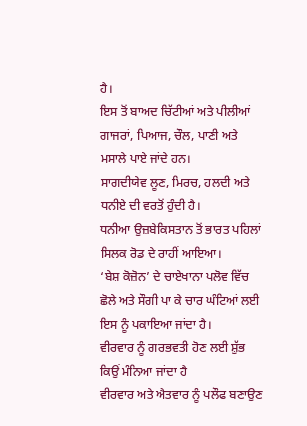ਹੈ।
ਇਸ ਤੋਂ ਬਾਅਦ ਚਿੱਟੀਆਂ ਅਤੇ ਪੀਲੀਆਂ ਗਾਜਰਾਂ, ਪਿਆਜ, ਚੌਲ, ਪਾਣੀ ਅਤੇ ਮਸਾਲੇ ਪਾਏ ਜਾਂਦੇ ਹਨ।
ਸਾਗਦੀਯੇਵ ਲੂਣ, ਮਿਰਚ, ਹਲਦੀ ਅਤੇ ਧਨੀਏ ਦੀ ਵਰਤੋਂ ਹੁੰਦੀ ਹੈ।
ਧਨੀਆ ਉਜ਼ਬੇਕਿਸਤਾਨ ਤੋਂ ਭਾਰਤ ਪਹਿਲਾਂ ਸਿਲਕ ਰੋਡ ਦੇ ਰਾਹੀਂ ਆਇਆ।
‘ਬੇਸ਼ ਕੋਜ਼ੋਨ’ ਦੇ ਚਾਏਖਾਨਾ ਪਲੋਵ ਵਿੱਚ ਛੋਲੇ ਅਤੇ ਸੌਗੀ ਪਾ ਕੇ ਚਾਰ ਘੰਟਿਆਂ ਲਈ ਇਸ ਨੂੰ ਪਕਾਇਆ ਜਾਂਦਾ ਹੈ।
ਵੀਰਵਾਰ ਨੂੰ ਗਰਭਵਤੀ ਹੋਣ ਲਈ ਸ਼ੁੱਭ ਕਿਉਂ ਮੰਨਿਆ ਜਾਂਦਾ ਹੈ
ਵੀਰਵਾਰ ਅਤੇ ਐਤਵਾਰ ਨੂੰ ਪਲੌਫ ਬਣਾਉਣ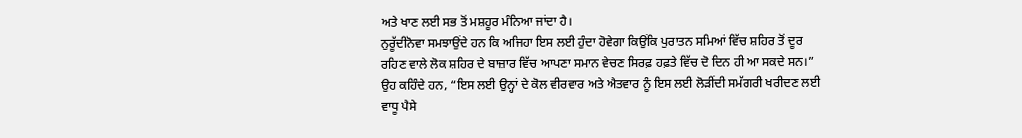ਅਤੇ ਖਾਣ ਲਈ ਸਭ ਤੋਂ ਮਸ਼ਹੂਰ ਮੰਨਿਆ ਜਾਂਦਾ ਹੈ।
ਨੁਰੂੱਦੀਨੋਵਾ ਸਮਝਾਉਂਦੇ ਹਨ ਕਿ ਅਜਿਹਾ ਇਸ ਲਈ ਹੁੰਦਾ ਹੋਵੇਗਾ ਕਿਉਂਕਿ ਪੁਰਾਤਨ ਸਮਿਆਂ ਵਿੱਚ ਸ਼ਹਿਰ ਤੋਂ ਦੂਰ ਰਹਿਣ ਵਾਲੇ ਲੋਕ ਸ਼ਹਿਰ ਦੇ ਬਾਜ਼ਾਰ ਵਿੱਚ ਆਪਣਾ ਸਮਾਨ ਵੇਚਣ ਸਿਰਫ਼ ਹਫ਼ਤੇ ਵਿੱਚ ਦੋ ਦਿਨ ਹੀ ਆ ਸਕਦੇ ਸਨ।”
ਉਹ ਕਹਿੰਦੇ ਹਨ, “ਇਸ ਲਈ ਉਨ੍ਹਾਂ ਦੇ ਕੋਲ ਵੀਰਵਾਰ ਅਤੇ ਐਤਵਾਰ ਨੂੰ ਇਸ ਲਈ ਲੋੜੀਂਦੀ ਸਮੱਗਰੀ ਖਰੀਦਣ ਲਈ ਵਾਧੂ ਪੈਸੇ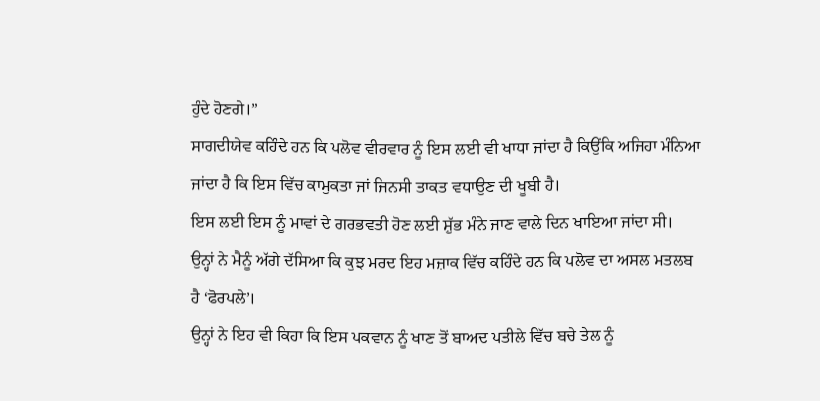ਹੁੰਦੇ ਹੋਣਗੇ।”
ਸਾਗਦੀਯੇਵ ਕਹਿੰਦੇ ਹਨ ਕਿ ਪਲੋਵ ਵੀਰਵਾਰ ਨੂੰ ਇਸ ਲਈ ਵੀ ਖਾਧਾ ਜਾਂਦਾ ਹੈ ਕਿਉਂਕਿ ਅਜਿਹਾ ਮੰਨਿਆ ਜਾਂਦਾ ਹੈ ਕਿ ਇਸ ਵਿੱਚ ਕਾਮੁਕਤਾ ਜਾਂ ਜਿਨਸੀ ਤਾਕਤ ਵਧਾਉਣ ਦੀ ਖੂਬੀ ਹੈ।
ਇਸ ਲਈ ਇਸ ਨੂੰ ਮਾਵਾਂ ਦੇ ਗਰਭਵਤੀ ਹੋਣ ਲਈ ਸ਼ੁੱਭ ਮੰਨੇ ਜਾਣ ਵਾਲੇ ਦਿਨ ਖਾਇਆ ਜਾਂਦਾ ਸੀ।
ਉਨ੍ਹਾਂ ਨੇ ਮੈਨੂੰ ਅੱਗੇ ਦੱਸਿਆ ਕਿ ਕੁਝ ਮਰਦ ਇਹ ਮਜ਼ਾਕ ਵਿੱਚ ਕਹਿੰਦੇ ਹਨ ਕਿ ਪਲੋਵ ਦਾ ਅਸਲ ਮਤਲਬ ਹੈ ‘ਫੋਰਪਲੇ’।
ਉਨ੍ਹਾਂ ਨੇ ਇਹ ਵੀ ਕਿਹਾ ਕਿ ਇਸ ਪਕਵਾਨ ਨੂੰ ਖਾਣ ਤੋਂ ਬਾਅਦ ਪਤੀਲੇ ਵਿੱਚ ਬਚੇ ਤੇਲ ਨੂੰ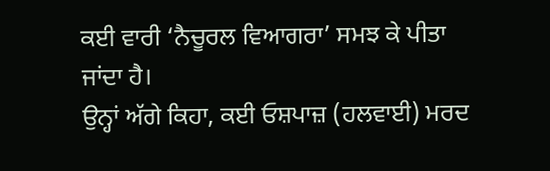ਕਈ ਵਾਰੀ ‘ਨੈਚੂਰਲ ਵਿਆਗਰਾ’ ਸਮਝ ਕੇ ਪੀਤਾ ਜਾਂਦਾ ਹੈ।
ਉਨ੍ਹਾਂ ਅੱਗੇ ਕਿਹਾ, ਕਈ ਓਸ਼ਪਾਜ਼ (ਹਲਵਾਈ) ਮਰਦ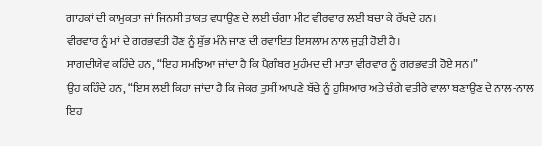ਗਾਹਕਾਂ ਦੀ ਕਾਮੁਕਤਾ ਜਾਂ ਜਿਨਸੀ ਤਾਕਤ ਵਧਾਉਣ ਦੇ ਲਈ ਚੰਗਾ ਮੀਟ ਵੀਰਵਾਰ ਲਈ ਬਚਾ ਕੇ ਰੱਖਦੇ ਹਨ।
ਵੀਰਵਾਰ ਨੂੰ ਮਾਂ ਦੇ ਗਰਭਵਤੀ ਹੋਣ ਨੂੰ ਸ਼ੁੱਭ ਮੰਨੇ ਜਾਣ ਦੀ ਰਵਾਇਤ ਇਸਲਾਮ ਨਾਲ ਜੁੜੀ ਹੋਈ ਹੈ।
ਸਾਗਦੀਯੇਵ ਕਹਿੰਦੇ ਹਨ, “ਇਹ ਸਮਝਿਆ ਜਾਂਦਾ ਹੈ ਕਿ ਪੈਗ਼ੰਬਰ ਮੁਹੰਮਦ ਦੀ ਮਾਤਾ ਵੀਰਵਾਰ ਨੂੰ ਗਰਭਵਤੀ ਹੋਏ ਸਨ।”
ਉਹ ਕਹਿੰਦੇ ਹਨ, “ਇਸ ਲਈ ਕਿਹਾ ਜਾਂਦਾ ਹੈ ਕਿ ਜੇਕਰ ਤੁਸੀਂ ਆਪਣੇ ਬੱਚੇ ਨੂੰ ਹੁਸ਼ਿਆਰ ਅਤੇ ਚੰਗੇ ਵਤੀਰੇ ਵਾਲਾ ਬਣਾਉਣ ਦੇ ਨਾਲ-ਨਾਲ ਇਹ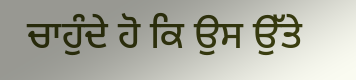ਚਾਹੁੰਦੇ ਹੋ ਕਿ ਉਸ ਉੱਤੇ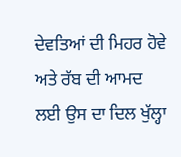ਦੇਵਤਿਆਂ ਦੀ ਮਿਹਰ ਹੋਵੇ ਅਤੇ ਰੱਬ ਦੀ ਆਮਦ ਲਈ ਉਸ ਦਾ ਦਿਲ ਖੁੱਲ੍ਹਾ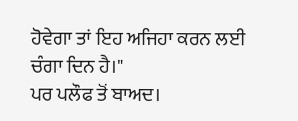ਹੋਵੇਗਾ ਤਾਂ ਇਹ ਅਜਿਹਾ ਕਰਨ ਲਈ ਚੰਗਾ ਦਿਨ ਹੈ।"
ਪਰ ਪਲੌਫ ਤੋਂ ਬਾਅਦ।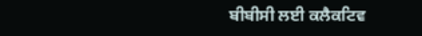ਬੀਬੀਸੀ ਲਈ ਕਲੈਕਟਿਵ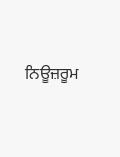ਨਿਊਜ਼ਰੂਮ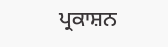ਪ੍ਰਕਾਸ਼ਨ